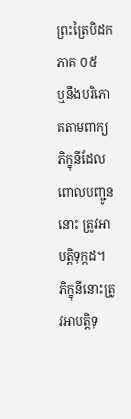ព្រះត្រៃបិដក ភាគ ០៥
ឬនឹងបរិភោគតាមពាក្យភិក្ខុនីដែលពោលបញ្ជូននោះ ត្រូវអាបត្តិទុក្កដ។ ភិក្ខុនីនោះត្រូវអាបត្តិទុ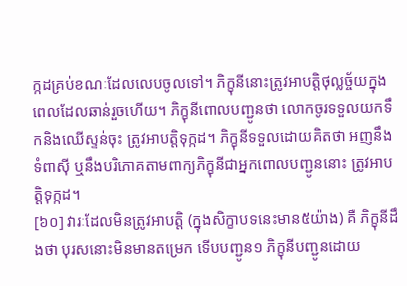ក្កដគ្រប់ខណៈដែលលេបចូលទៅ។ ភិក្ខុនីនោះត្រូវអាបត្តិថុល្លច្ច័យក្នុងពេលដែលឆាន់រួចហើយ។ ភិក្ខុនីពោលបញ្ជូនថា លោកចូរទទួលយកទឹកនិងឈើស្ទន់ចុះ ត្រូវអាបត្តិទុក្កដ។ ភិក្ខុនីទទួលដោយគិតថា អញនឹងទំពាស៊ី ឬនឹងបរិភោគតាមពាក្យភិក្ខុនីជាអ្នកពោលបញ្ជូននោះ ត្រូវអាបត្តិទុក្កដ។
[៦០] វារៈដែលមិនត្រូវអាបត្តិ (ក្នុងសិក្ខាបទនេះមាន៥យ៉ាង) គឺ ភិក្ខុនីដឹងថា បុរសនោះមិនមានតម្រេក ទើបបញ្ជូន១ ភិក្ខុនីបញ្ជូនដោយ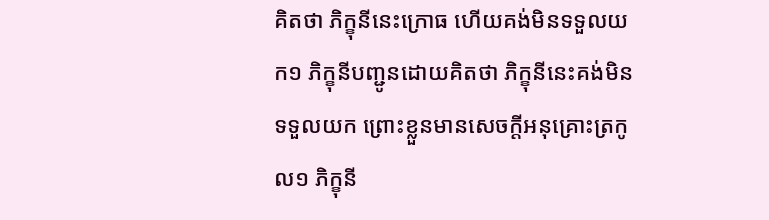គិតថា ភិក្ខុនីនេះក្រោធ ហើយគង់មិនទទួលយក១ ភិក្ខុនីបញ្ជូនដោយគិតថា ភិក្ខុនីនេះគង់មិនទទួលយក ព្រោះខ្លួនមានសេចក្តីអនុគ្រោះត្រកូល១ ភិក្ខុនី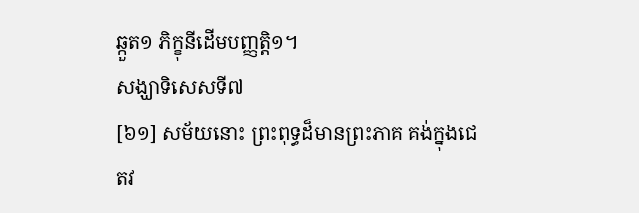ឆ្កួត១ ភិក្ខុនីដើមបញ្ញត្តិ១។
សង្ឃាទិសេសទី៧
[៦១] សម័យនោះ ព្រះពុទ្ធដ៏មានព្រះភាគ គង់ក្នុងជេតវ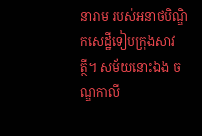នារាម របស់អនាថបិណ្ឌិកសេដ្ឋីទៀបក្រុងសាវត្ថី។ សម័យនោះឯង ចណ្ឌកាលី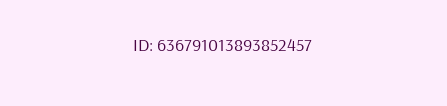ID: 636791013893852457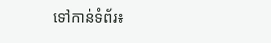ទៅកាន់ទំព័រ៖